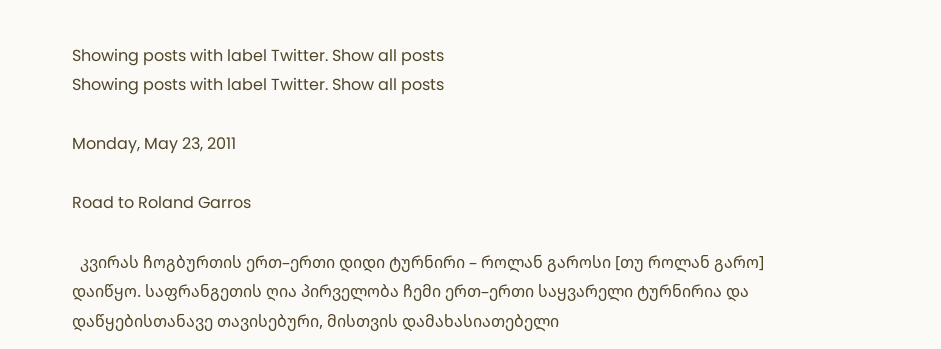Showing posts with label Twitter. Show all posts
Showing posts with label Twitter. Show all posts

Monday, May 23, 2011

Road to Roland Garros

  კვირას ჩოგბურთის ერთ–ერთი დიდი ტურნირი – როლან გაროსი [თუ როლან გარო] დაიწყო. საფრანგეთის ღია პირველობა ჩემი ერთ–ერთი საყვარელი ტურნირია და დაწყებისთანავე თავისებური, მისთვის დამახასიათებელი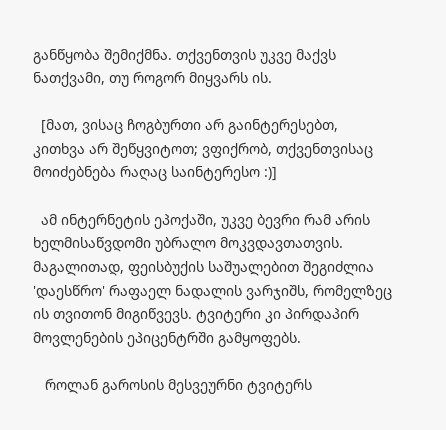განწყობა შემიქმნა. თქვენთვის უკვე მაქვს ნათქვამი, თუ როგორ მიყვარს ის.

  [მათ, ვისაც ჩოგბურთი არ გაინტერესებთ, კითხვა არ შეწყვიტოთ; ვფიქრობ, თქვენთვისაც მოიძებნება რაღაც საინტერესო :)]

  ამ ინტერნეტის ეპოქაში, უკვე ბევრი რამ არის ხელმისაწვდომი უბრალო მოკვდავთათვის. მაგალითად, ფეისბუქის საშუალებით შეგიძლია 'დაესწრო' რაფაელ ნადალის ვარჯიშს, რომელზეც ის თვითონ მიგიწვევს. ტვიტერი კი პირდაპირ მოვლენების ეპიცენტრში გამყოფებს.

   როლან გაროსის მესვეურნი ტვიტერს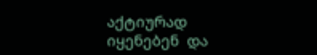აქტიურად იყენებენ  და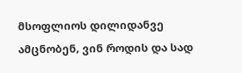მსოფლიოს დილიდანვე ამცნობენ, ვინ როდის და სად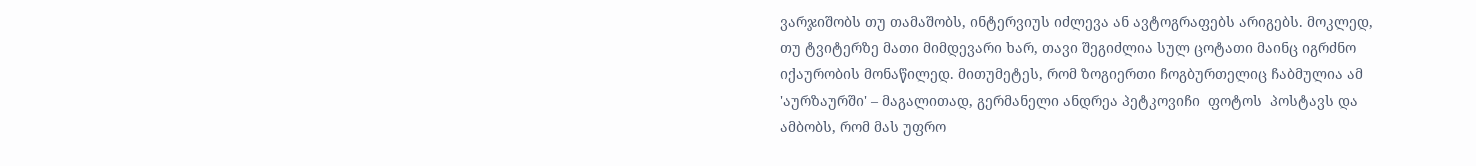ვარჯიშობს თუ თამაშობს, ინტერვიუს იძლევა ან ავტოგრაფებს არიგებს. მოკლედ, თუ ტვიტერზე მათი მიმდევარი ხარ, თავი შეგიძლია სულ ცოტათი მაინც იგრძნო იქაურობის მონაწილედ. მითუმეტეს, რომ ზოგიერთი ჩოგბურთელიც ჩაბმულია ამ 'აურზაურში' – მაგალითად, გერმანელი ანდრეა პეტკოვიჩი  ფოტოს  პოსტავს და ამბობს, რომ მას უფრო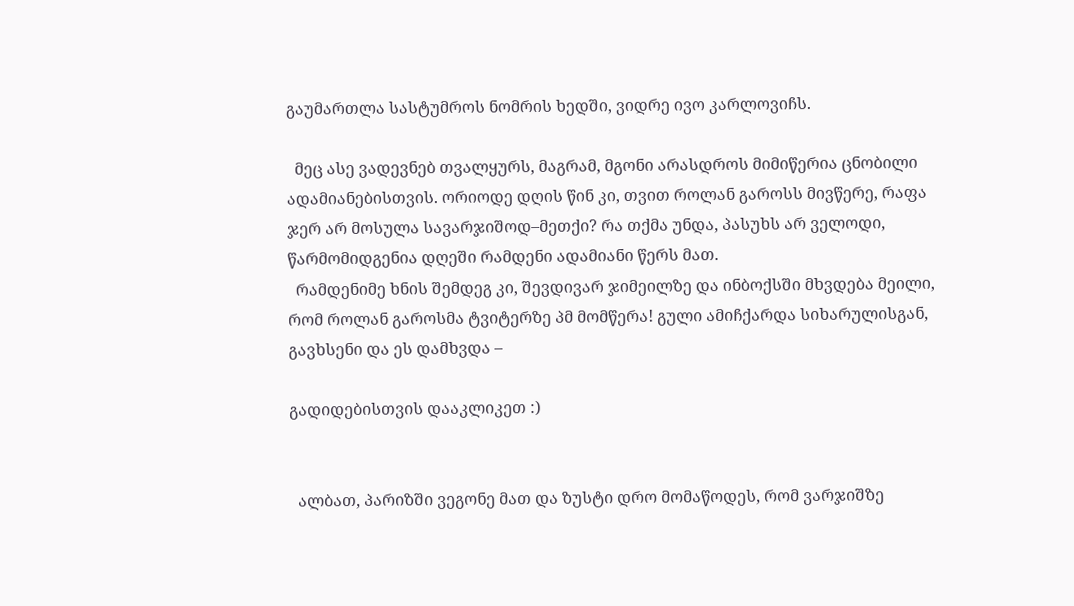გაუმართლა სასტუმროს ნომრის ხედში, ვიდრე ივო კარლოვიჩს.

  მეც ასე ვადევნებ თვალყურს, მაგრამ, მგონი არასდროს მიმიწერია ცნობილი ადამიანებისთვის. ორიოდე დღის წინ კი, თვით როლან გაროსს მივწერე, რაფა ჯერ არ მოსულა სავარჯიშოდ–მეთქი? რა თქმა უნდა, პასუხს არ ველოდი, წარმომიდგენია დღეში რამდენი ადამიანი წერს მათ.
  რამდენიმე ხნის შემდეგ კი, შევდივარ ჯიმეილზე და ინბოქსში მხვდება მეილი, რომ როლან გაროსმა ტვიტერზე პმ მომწერა! გული ამიჩქარდა სიხარულისგან, გავხსენი და ეს დამხვდა –

გადიდებისთვის დააკლიკეთ :)


  ალბათ, პარიზში ვეგონე მათ და ზუსტი დრო მომაწოდეს, რომ ვარჯიშზე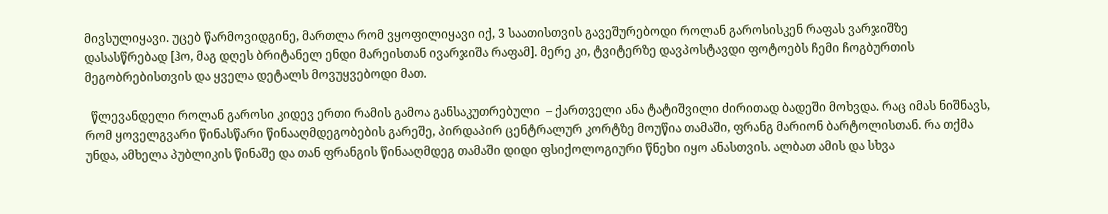მივსულიყავი. უცებ წარმოვიდგინე, მართლა რომ ვყოფილიყავი იქ, 3 საათისთვის გავეშურებოდი როლან გაროსისკენ რაფას ვარჯიშზე დასასწრებად [ჰო, მაგ დღეს ბრიტანელ ენდი მარეისთან ივარჯიშა რაფამ]. მერე კი, ტვიტერზე დავპოსტავდი ფოტოებს ჩემი ჩოგბურთის მეგობრებისთვის და ყველა დეტალს მოვუყვებოდი მათ.

  წლევანდელი როლან გაროსი კიდევ ერთი რამის გამოა განსაკუთრებული  – ქართველი ანა ტატიშვილი ძირითად ბადეში მოხვდა. რაც იმას ნიშნავს, რომ ყოველგვარი წინასწარი წინააღმდეგობების გარეშე, პირდაპირ ცენტრალურ კორტზე მოუწია თამაში, ფრანგ მარიონ ბარტოლისთან. რა თქმა უნდა, ამხელა პუბლიკის წინაშე და თან ფრანგის წინააღმდეგ თამაში დიდი ფსიქოლოგიური წნეხი იყო ანასთვის. ალბათ ამის და სხვა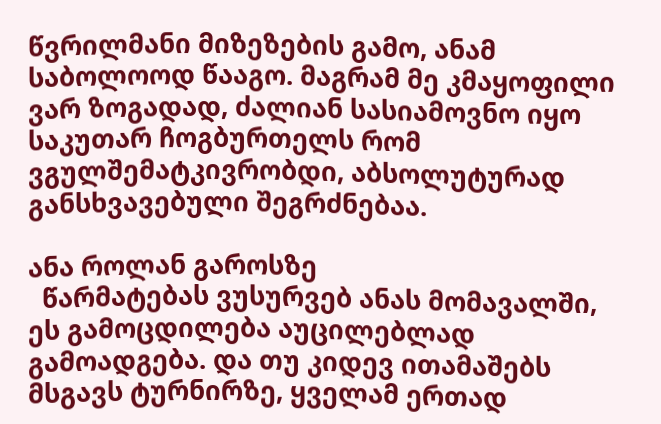წვრილმანი მიზეზების გამო, ანამ საბოლოოდ წააგო. მაგრამ მე კმაყოფილი ვარ ზოგადად, ძალიან სასიამოვნო იყო საკუთარ ჩოგბურთელს რომ ვგულშემატკივრობდი, აბსოლუტურად განსხვავებული შეგრძნებაა.

ანა როლან გაროსზე
  წარმატებას ვუსურვებ ანას მომავალში, ეს გამოცდილება აუცილებლად გამოადგება. და თუ კიდევ ითამაშებს მსგავს ტურნირზე, ყველამ ერთად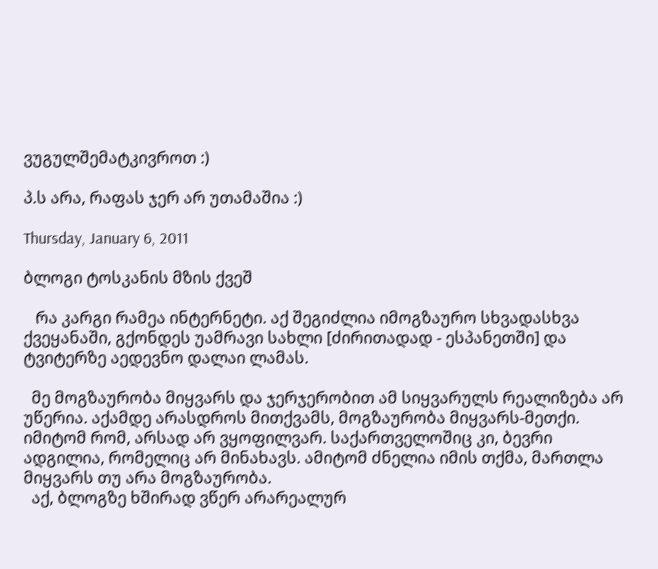ვუგულშემატკივროთ :)

პ.ს არა, რაფას ჯერ არ უთამაშია :)

Thursday, January 6, 2011

ბლოგი ტოსკანის მზის ქვეშ

   რა კარგი რამეა ინტერნეტი. აქ შეგიძლია იმოგზაურო სხვადასხვა ქვეყანაში, გქონდეს უამრავი სახლი [ძირითადად - ესპანეთში] და ტვიტერზე აედევნო დალაი ლამას.

  მე მოგზაურობა მიყვარს და ჯერჯერობით ამ სიყვარულს რეალიზება არ უწერია. აქამდე არასდროს მითქვამს, მოგზაურობა მიყვარს-მეთქი. იმიტომ რომ, არსად არ ვყოფილვარ. საქართველოშიც კი, ბევრი ადგილია, რომელიც არ მინახავს. ამიტომ ძნელია იმის თქმა, მართლა მიყვარს თუ არა მოგზაურობა.
  აქ, ბლოგზე ხშირად ვწერ არარეალურ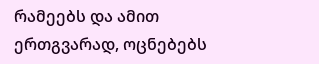რამეებს და ამით ერთგვარად, ოცნებებს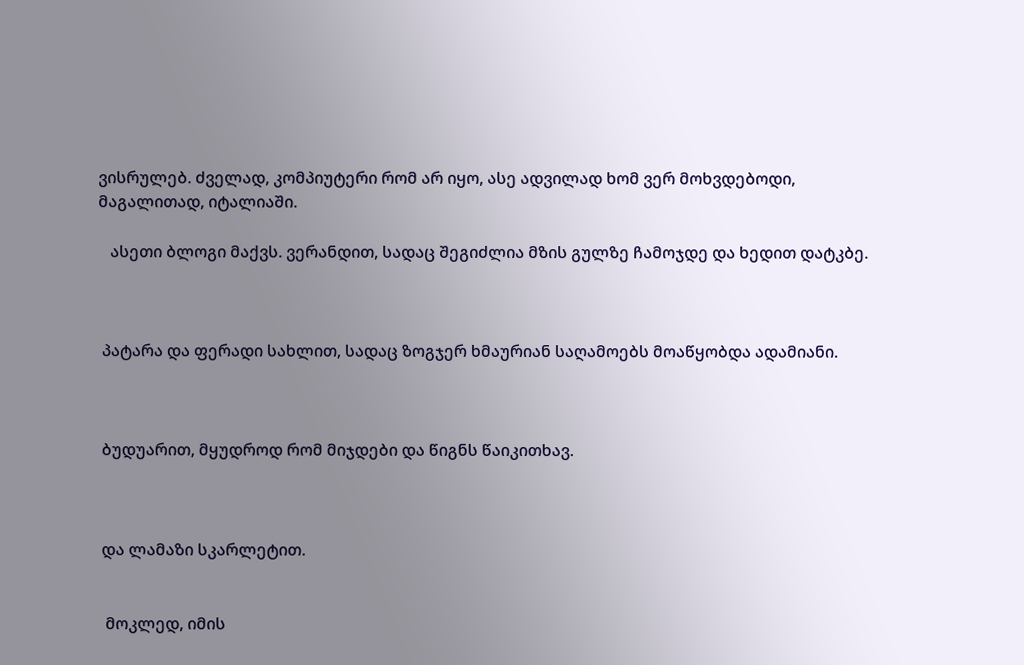ვისრულებ. ძველად, კომპიუტერი რომ არ იყო, ასე ადვილად ხომ ვერ მოხვდებოდი, მაგალითად, იტალიაში.

   ასეთი ბლოგი მაქვს. ვერანდით, სადაც შეგიძლია მზის გულზე ჩამოჯდე და ხედით დატკბე.



 პატარა და ფერადი სახლით, სადაც ზოგჯერ ხმაურიან საღამოებს მოაწყობდა ადამიანი.



 ბუდუარით, მყუდროდ რომ მიჯდები და წიგნს წაიკითხავ.



 და ლამაზი სკარლეტით.


  მოკლედ, იმის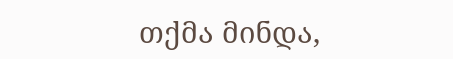თქმა მინდა,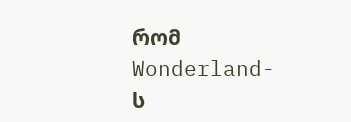რომ Wonderland-ს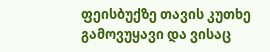ფეისბუქზე თავის კუთხე გამოვუყავი და ვისაც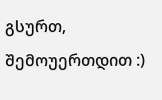გსურთ, შემოუერთდით :)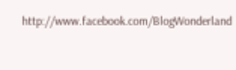http://www.facebook.com/BlogWonderland